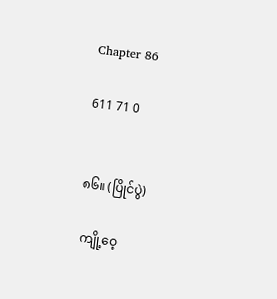Chapter 86

611 71 0


၈၆။ (ပြိုင်ပွဲ)

 ကျို့ဝေ့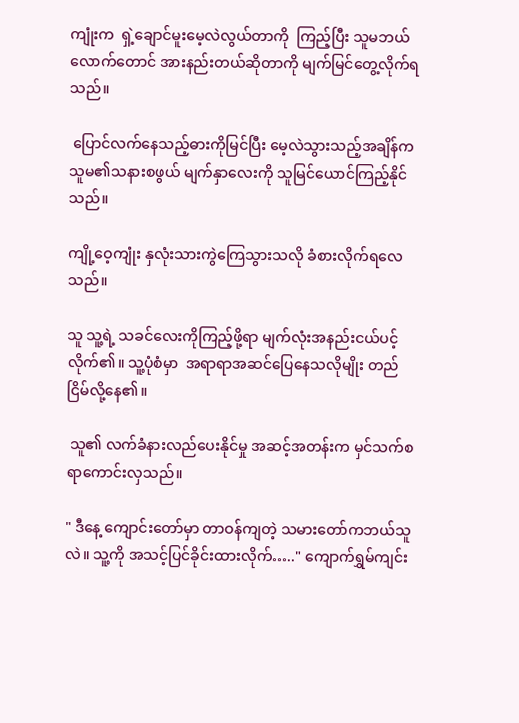ကျုံးက  ရှဲ့ချောင်မူးမေ့လဲလွယ်တာကို  ကြည့်ပြီး သူမဘယ်လောက်တောင် အားနည်းတယ်ဆိုတာကို မျက်မြင်တွေ့လိုက်ရသည်။

 ပြောင်လက်နေသည့်ဓားကိုမြင်ပြီး မေ့လဲသွားသည့်အချိန်က သူမ၏သနားစဖွယ် မျက်နှာလေးကို သူမြင်ယောင်ကြည့်နိုင်သည်။

ကျို့ဝေ့ကျုံး နှလုံးသားကွဲကြေသွားသလို ခံစားလိုက်‌ရလေသည်။

သူ သူ့ရဲ့ သခင်လေးကိုကြည့်ဖို့ရာ မျက်လုံးအနည်းငယ်ပင့်လိုက်၏။ သူ့ပုံစံမှာ  အရာရာအဆင်ပြေနေသလိုမျိုး တည်ငြိမ်လို့နေ၏။

 သူ၏ လက်ခံနားလည်‌‌ပေးနိုင်မှု အဆင့်အတန်းက မှင်သက်စရာကောင်းလှသည်။

" ဒီနေ့ ကျောင်းတော်မှာ တာဝန်ကျတဲ့ သမားတော်ကဘယ်သူလဲ။ သူ့ကို အသင့်ပြင်ခိုင်းထားလိုက်….." ကျောက်ရွှမ်ကျင်း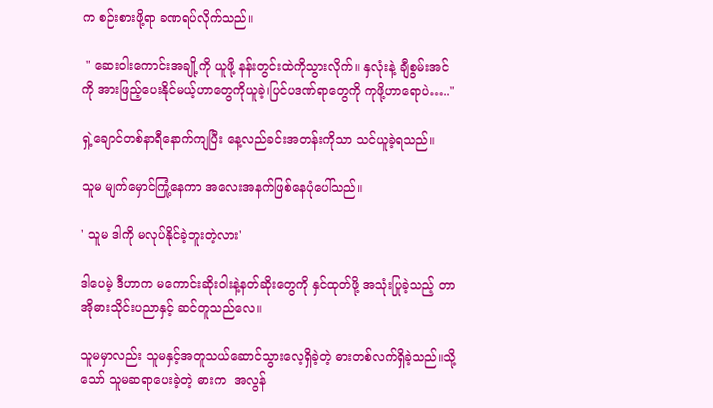က စဉ်းစားဖို့ရာ ခဏရပ်လိုက်သည်။

 " ဆေးဝါးကောင်းအချို့ကို ယူဖို့ နန်းတွင်းထဲကိုသွားလိုက်။ နှလုံးနဲ့ ချီစွမ်းအင်ကို အားဖြည့်ပေးနိုင်မယ့်ဟာ‌‌တွေကိုယူခဲ့၊ပြင်ပဒဏ်ရာတွေကို ကုဖို့ဟာရောပဲ….."

ရှဲ့ချောင်တစ်နာရီနောက်ကျပြီး နေ့လည်ခင်းအတန်းကိုသာ သင်ယူခဲ့ရသည်။

သူမ မျက်မှောင်ကြုံ့နေကာ အလေးအနက်ဖြစ်နေပုံပေါ်သည်။

' သူမ ဒါကို မလုပ်နိုင်ခဲ့ဘူးတဲ့လား'

ဒါပေမဲ့ ဒီဟာက မကောင်းဆိုးဝါးနဲ့နတ်ဆိုးတွေကို နှင်ထုတ်ဖို့ အသုံးပြုခဲ့သည့် တာအိုဓားသိုင်းပညာနှင့် ဆင်တူသည်လေ။

သူမမှာလည်း သူမနှင့်အတူသယ်ဆောင်သွားလေ့ရှိခဲ့တဲ့ ဓားတစ်လက်ရှိခဲ့သည်။သို့သော် သူမဆရာပေးခဲ့တဲ့ ဓားက  အလွန်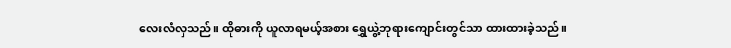လေးလံလှသည်။ ထိုဓားကို ယူလာရမယ့်အစား ရွှေယွဲ့ဘုရားကျောင်းတွင်သာ ထားထားခဲ့သည်။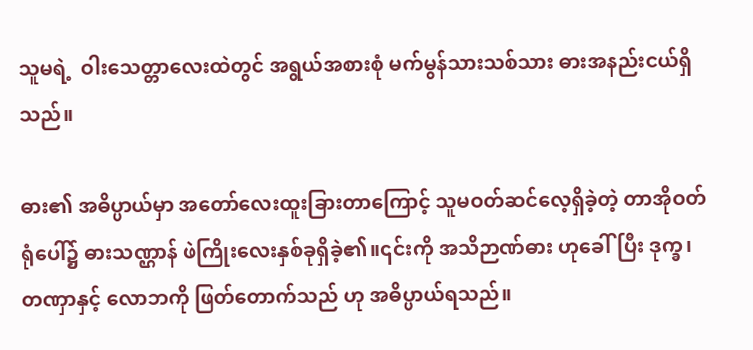သူမရဲ့  ဝါးသေတ္တာလေးထဲတွင် အရွယ်အစားစုံ မက်မွန်သားသစ်သား ဓားအနည်းငယ်ရှိသည်။

ဓား၏ အဓိပ္ပာယ်မှာ အတော်လေးထူးခြားတာကြောင့် သူမဝတ်ဆင်လေ့ရှိခဲ့တဲ့ တာအိုဝတ်ရုံ‌ပေါ်၌ ဓားသဏ္ဌာန် ဖဲကြိုးလေးနှစ်ခုရှိခဲ့၏။၎င်းကို အသိဉာဏ်ဓား ဟုခေါ်ပြီး ဒုက္ခ၊ တဏှာနှင့် လောဘကို ဖြတ်တောက်သည် ဟု အဓိပ္ပာယ်ရသည်။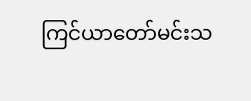ကြင်ယာတော်မင်းသ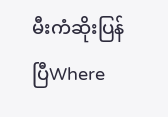မီးကံဆိုးပြန်ပြီWhere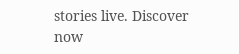stories live. Discover now